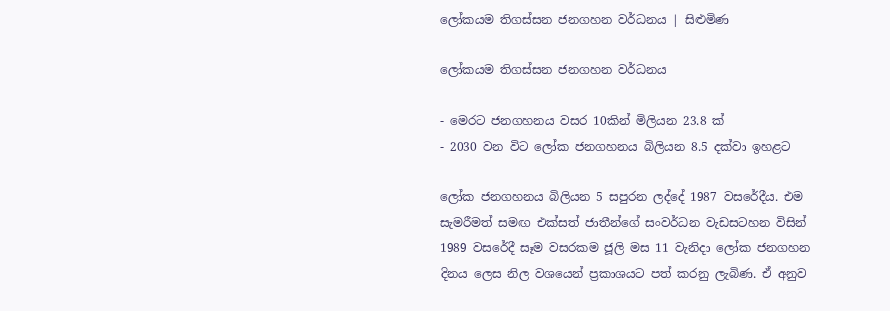ලෝකයම තිගස්සන ජනගහන වර්ධනය | සිළුමිණ

ලෝකයම තිගස්සන ජනගහන වර්ධනය

- මෙරට ජනගහනය වසර 10කින් මිලියන 23.8 ක්
- 2030 වන විට ලෝක ජනගහනය බිලියන 8.5 දක්වා ඉහළට

ලෝක ජනගහනය බිලියන 5 සපුරන ලද්දේ 1987 වසරේදීය. එම සැමරීමත් සමඟ එක්සත් ජාතීන්ගේ සංවර්ධන වැඩසටහන විසින් 1989 වසරේදී සෑම වසරකම ජූලි මස 11 වැනිදා ලෝක ජනගහන දිනය ලෙස නිල වශයෙන් ප්‍රකාශයට පත් කරනු ලැබිණ. ඒ අනුව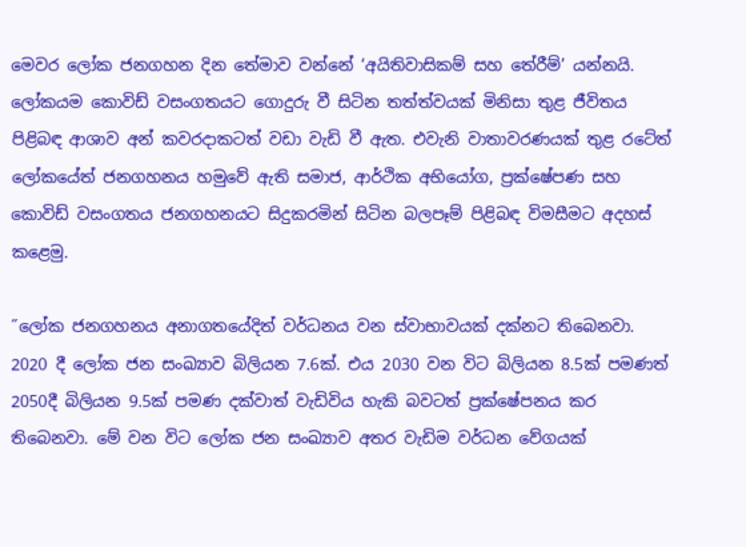මෙවර ලෝක ජනගහන දින තේමාව වන්නේ ‘අයිතිවාසිකම් සහ තේරීම්’ යන්නයි. ලෝකයම කොවිඩ් වසංගතයට ගොදුරු වී සිටින තත්ත්වයක් මිනිසා තුළ ජීවිතය පිළිබඳ ආශාව අන් කවරදාකටත් වඩා වැඩි වී ඇත. එවැනි වාතාවරණයක් තුළ රටේත් ලෝකයේත් ජනගහනය හමුවේ ඇති සමාජ, ආර්ථික අභියෝග, ප්‍රක්ෂේපණ සහ කොවිඩ් වසංගතය ජනගහනයට සිදුකරමින් සිටින බලපෑම් පිළිබඳ විමසීමට අදහස් කළෙමු.

˝ලෝක ජනගහනය අනාගතයේදිත් වර්ධනය වන ස්වාභාවයක් දක්නට තිබෙනවා. 2020 දී ලෝක ජන සංඛ්‍යාව බිලියන 7.6ක්. එය 2030 වන විට බිලියන 8.5ක් පමණත් 2050දී බිලියන 9.5ක් පමණ දක්වාත් වැඩිවිය හැකි බවටත් ප්‍රක්ෂේපනය කර තිබෙනවා. මේ වන විට ලෝක ජන සංඛ්‍යාව අතර වැඩිම වර්ධන වේගයක්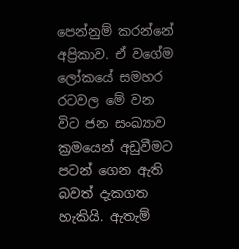පෙන්නුම් කරන්නේ අප්‍රිකාව. ඒ වගේම ලෝකයේ සමහර රටවල මේ වන විට ජන සංඛ්‍යාව ක්‍රමයෙන් අඩුවීමට පටන් ගෙන ඇති බවත් දැකගත හැකියි. ඇතැම්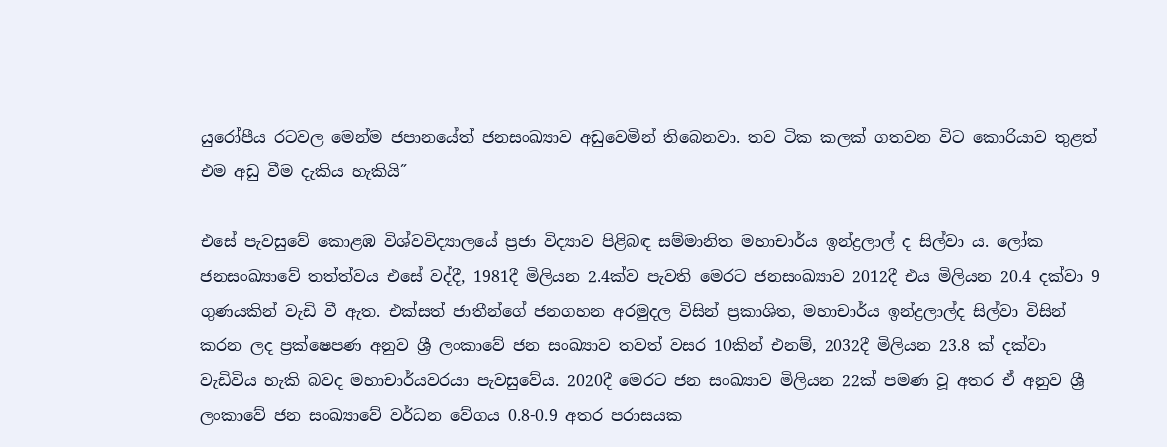යුරෝපීය රටවල මෙන්ම ජපානයේත් ජනසංඛ්‍යාව අඩුවෙමින් තිබෙනවා. තව ටික කලක් ගතවන විට කොරියාව තුළත් එම අඩු වීම දැකිය හැකියි˝

එසේ පැවසුවේ කොළඹ විශ්වවිද්‍යාලයේ ප්‍රජා විද්‍යාව පිළිබඳ සම්මානිත මහාචාර්ය ඉන්ද්‍රලාල් ද සිල්වා ය. ලෝක ජනසංඛ්‍යාවේ තත්ත්වය එසේ වද්දී, 1981දී මිලියන 2.4ක්ව පැවති මෙරට ජනසංඛ්‍යාව 2012දී එය මිලියන 20.4 දක්වා 9 ගුණයකින් වැඩි වී ඇත. එක්සත් ජාතීන්ගේ ජනගහන අරමුදල විසින් ප්‍රකාශිත, මහාචාර්ය ඉන්ද්‍රලාල්ද සිල්වා විසින් කරන ලද ප්‍රක්ෂෙපණ අනුව ශ්‍රී ලංකාවේ ජන සංඛ්‍යාව තවත් වසර 10කින් එනම්, 2032දී මිලියන 23.8 ක් දක්වා වැඩිවිය හැකි බවද මහාචාර්යවරයා පැවසුවේය. 2020දී මෙරට ජන සංඛ්‍යාව මිලියන 22ක් පමණ වූ අතර ඒ අනුව ශ්‍රී ලංකාවේ ජන සංඛ්‍යාවේ වර්ධන වේගය 0.8-0.9 අතර පරාසයක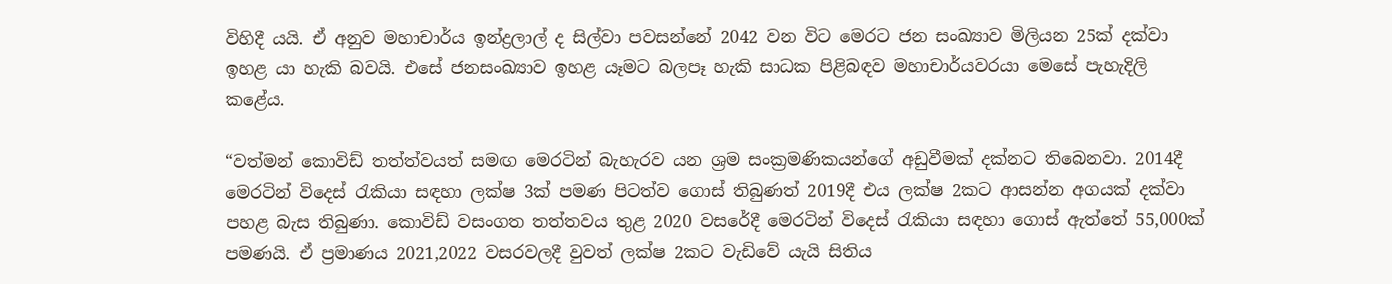විහිදී යයි. ඒ අනුව මහාචාර්ය ඉන්ද්‍රලාල් ද සිල්වා පවසන්නේ 2042 වන විට මෙරට ජන සංඛ්‍යාව මිලියන 25ක් දක්වා ඉහළ යා හැකි බවයි. එසේ ජනසංඛ්‍යාව ඉහළ යෑමට බලපෑ හැකි සාධක පිළිබඳව මහාචාර්යවරයා මෙසේ පැහැදිලි කළේය.

“වත්මන් කොවිඩ් තත්ත්වයත් සමඟ මෙරටින් බැහැරව යන ශ්‍රම සංක්‍රමණිකයන්ගේ අඩුවීමක් දක්නට තිබෙනවා. 2014දී මෙරටින් විදෙස් රැකියා සඳහා ලක්ෂ 3ක් පමණ පිටත්ව ගොස් තිබුණත් 2019දී එය ලක්ෂ 2කට ආසන්න අගයක් දක්වා පහළ බැස තිබුණා. කොවිඩ් වසංගත තත්තවය තුළ 2020 වසරේදී මෙරටින් විදෙස් රැකියා සඳහා ගොස් ඇත්තේ 55,000ක් පමණයි. ඒ ප්‍රමාණය 2021,2022 වසරවලදී වුවත් ලක්ෂ 2කට වැඩිවේ යැයි සිතිය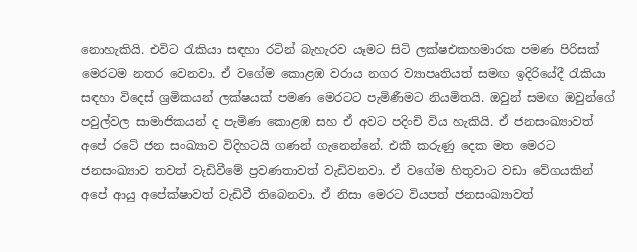නොහැකියි. එවිට රැකියා සඳහා රටින් බැහැරව යෑමට සිටි ලක්ෂඑකහමාරක පමණ පිරිසක් මෙරටම නතර වෙනවා. ඒ වගේම කොළඹ වරාය නගර ව්‍යාපෘතියත් සමඟ ඉදිරියේදී රැකියා සඳහා විදෙස් ශ්‍රමිකයන් ලක්ෂයක් පමණ මෙරටට පැමිණීමට නියමිතයි. ඔවුන් සමඟ ඔවුන්ගේ පවුල්වල සාමාජිකයන් ද පැමිණ කොළඹ සහ ඒ අවට පදිංචි විය හැකියි. ඒ ජනසංඛ්‍යාවත් අපේ රටේ ජන සංඛ්‍යාව විදිහටයි ගණන් ගැනෙන්නේ. එකී කරුණු දෙක මත මෙරට ජනසංඛ්‍යාව තවත් වැඩිවීමේ ප්‍රවණතාවත් වැඩිවනවා. ඒ වගේම හිතුවාට වඩා වේගයකින් අපේ ආයු අපේක්ෂාවත් වැඩිවී තිබෙනවා. ඒ නිසා මෙරට වියපත් ජනසංඛ්‍යාවත්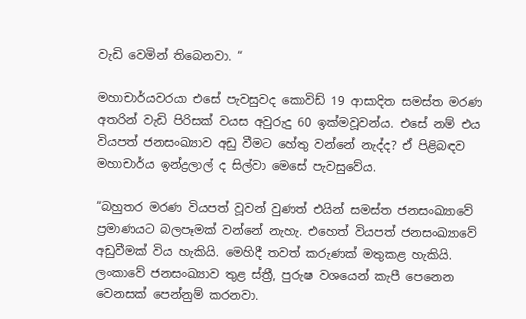වැඩි වෙමින් තිබෙනවා. “

මහාචාර්යවරයා එසේ පැවසුවද කොවිඩ් 19 ආසාදිත සමස්ත මරණ අතරින් වැඩි පිරිසක් වයස අවුරුදු 60 ඉක්මවූවන්ය. එසේ නම් එය වියපත් ජනසංඛ්‍යාව අඩු වීමට හේතු වන්නේ නැද්ද? ඒ පිළිබඳව මහාචාර්ය ඉන්ද්‍රලාල් ද සිල්වා මෙසේ පැවසුවේය.

“බහුතර මරණ වියපත් වූවන් වුණත් එයින් සමස්ත ජනසංඛ්‍යාවේ ප්‍රමාණයට බලපෑමක් වන්නේ නැහැ. එහෙත් වියපත් ජනසංඛ්‍යාවේ අඩුවීමක් විය හැකියි. මෙහිදී තවත් කරුණක් මතුකළ හැකියි. ලංකාවේ ජනසංඛ්‍යාව තුළ ස්ත්‍රී, පුරුෂ වශයෙන් කැපී පෙනෙන වෙනසක් පෙන්නුම් කරනවා.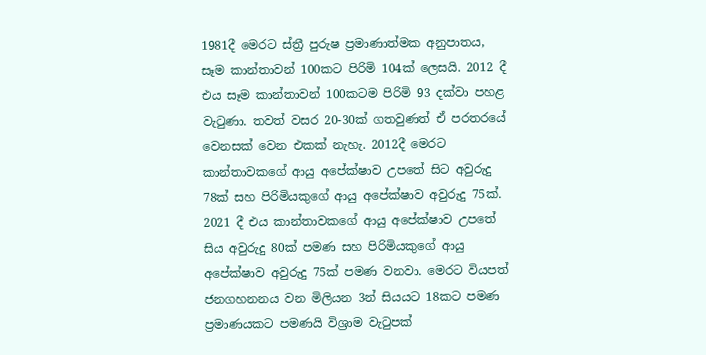1981දී මෙරට ස්ත්‍රී පුරුෂ ප්‍රමාණාත්මක අනුපාතය, සෑම කාන්තාවන් 100කට පිරිමි 104ක් ලෙසයි. 2012 දී එය සෑම කාන්තාවන් 100කටම පිරිමි 93 දක්වා පහළ වැටුණා. තවත් වසර 20-30ක් ගතවුණත් ඒ පරතරයේ වෙනසක් වෙන එකක් නැහැ. 2012දී මෙරට කාන්තාවකගේ ආයු අපේක්ෂාව උපතේ සිට අවුරුදු 78ක් සහ පිරිමියකුගේ ආයු අපේක්ෂාව අවුරුදු 75ක්. 2021 දී එය කාන්තාවකගේ ආයු අපේක්ෂාව උපතේ සිය අවුරුදු 80ක් පමණ සහ පිරිමියකුගේ ආයු අපේක්ෂාව අවුරුදු 75ක් පමණ වනවා. මෙරට වියපත් ජනගහනනය වන මිලියන 3න් සියයට 18කට පමණ ප්‍රමාණයකට පමණයි විශ්‍රාම වැටුපක්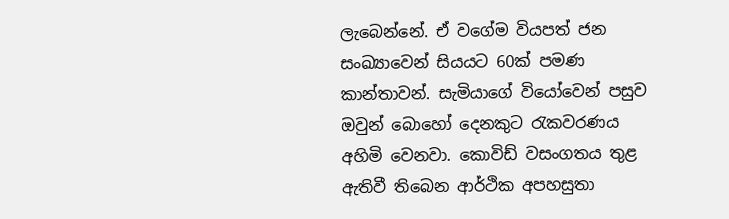ලැබෙන්නේ. ඒ වගේම වියපත් ජන සංඛ්‍යාවෙන් සියයට 60ක් පමණ කාන්තාවන්. සැමියාගේ වියෝවෙන් පසුව ඔවුන් බොහෝ දෙනකුට රැකවරණය අහිමි වෙනවා. කොවිඩ් වසංගතය තුළ ඇතිවී තිබෙන ආර්ථික අපහසුතා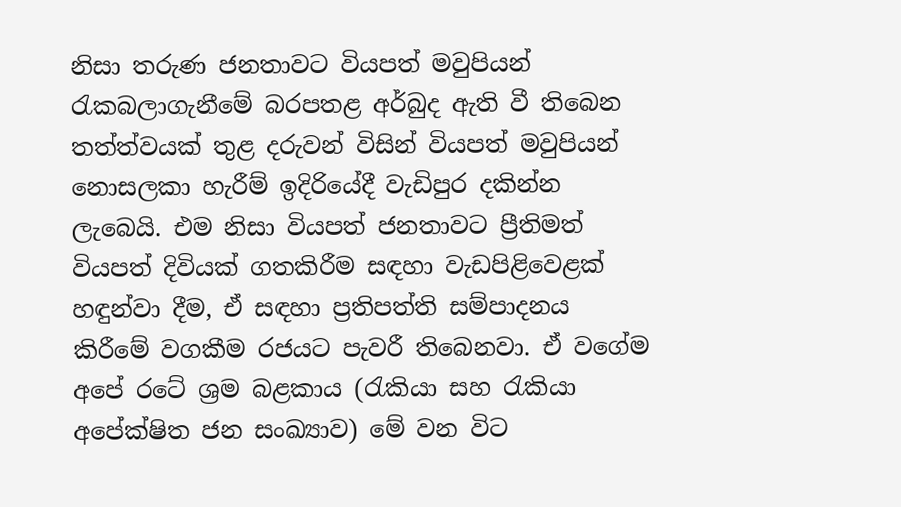නිසා තරුණ ජනතාවට වියපත් මවුපියන් රැකබලාගැනීමේ බරපතළ අර්බුද ඇති වී තිබෙන තත්ත්වයක් තුළ දරුවන් විසින් වියපත් මවුපියන් නොසලකා හැරීම් ඉදිරියේදී වැඩිපුර දකින්න ලැබෙයි. එම නිසා වියපත් ජනතාවට ප්‍රීතිමත් වියපත් දිවියක් ගතකිරීම සඳහා වැඩපිළිවෙළක් හඳුන්වා දීම, ඒ සඳහා ප්‍රතිපත්ති සම්පාදනය කිරීමේ වගකීම රජයට පැවරී තිබෙනවා. ඒ වගේම අපේ රටේ ශ්‍රම බළකාය (රැකියා සහ රැකියා අපේක්ෂිත ජන සංඛ්‍යාව) මේ වන විට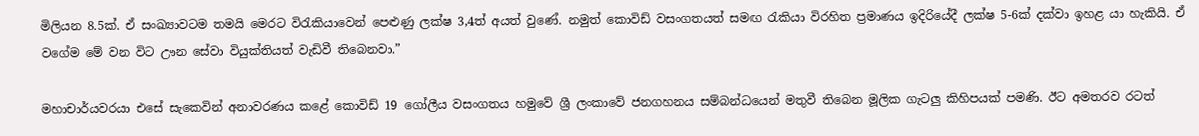මිලියන 8.5ක්. ඒ සංඛ්‍යාවටම තමයි මෙරට විරැකියාවෙන් පෙළුණු ලක්ෂ 3,4ත් අයත් වුණේ. නමුත් කොවිඩ් වසංගතයත් සමඟ රැකියා විරහිත ප්‍රමාණය ඉදිරියේදී ලක්ෂ 5-6ක් දක්වා ඉහළ යා හැකියි. ඒ වගේම මේ වන විට ඌන සේවා වියුක්තියත් වැඩිවී තිබෙනවා.”

මහාචාර්යවරයා එසේ සැකෙවින් අනාවරණය කළේ කොවිඩ් 19 ගෝලීය වසංගතය හමුවේ ශ්‍රී ලංකාවේ ජනගහනය සම්බන්ධයෙන් මතුවී තිබෙන මූලික ගැටලු කිහිපයක් පමණි. ඊට අමතරව රටත්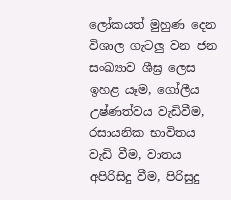ලෝකයත් මුහුණ දෙන විශාල ගැටලු වන ජන සංඛ්‍යාව ශීඝ්‍ර ලෙස ඉහළ යෑම, ගෝලීය උෂ්ණත්වය වැඩිවීම, රසායනික භාවිතය වැඩි වීම, වාතය අපිරිසිදු වීම, පිරිසුදු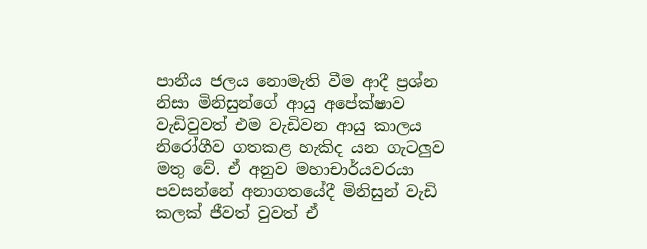පානීය ජලය නොමැති වීම ආදී ප්‍රශ්න නිසා මිනිසුන්ගේ ආයු අපේක්ෂාව වැඩිවුවත් එම වැඩිවන ආයු කාලය නිරෝගීව ගතකළ හැකිද යන ගැටලුව මතු වේ. ඒ අනුව මහාචාර්යවරයා පවසන්නේ අනාගතයේදී මිනිසුන් වැඩි කලක් ජීවත් වුවත් ඒ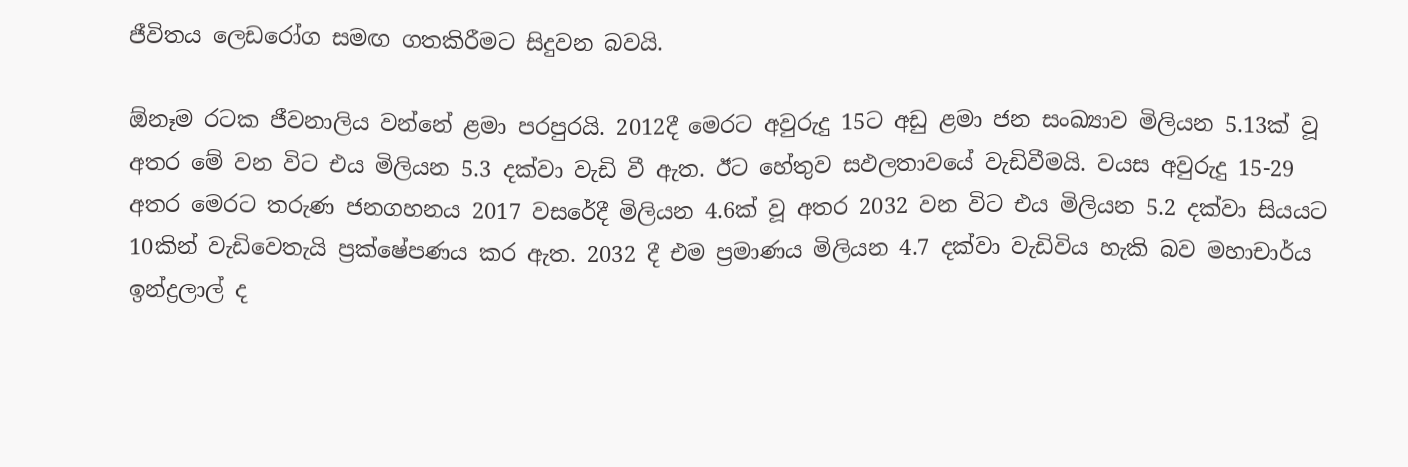ජීවිතය ලෙඩරෝග සමඟ ගතකිරීමට සිදුවන බවයි.

ඕනෑම රටක ජීවනාලිය වන්නේ ළමා පරපුරයි. 2012දී මෙරට අවුරුදු 15ට අඩු ළමා ජන සංඛ්‍යාව මිලියන 5.13ක් වූ අතර මේ වන විට එය මිලියන 5.3 දක්වා වැඩි වී ඇත. ඊට හේතුව සඵලතාවයේ වැඩිවීමයි. වයස අවුරුදු 15-29 අතර මෙරට තරුණ ජනගහනය 2017 වසරේදී මිලියන 4.6ක් වූ අතර 2032 වන විට එය මිලියන 5.2 දක්වා සියයට 10කින් වැඩිවෙතැයි ප්‍රක්ෂේපණය කර ඇත. 2032 දී එම ප්‍රමාණය මිලියන 4.7 දක්වා වැඩිවිය හැකි බව මහාචාර්ය ඉන්ද්‍රලාල් ද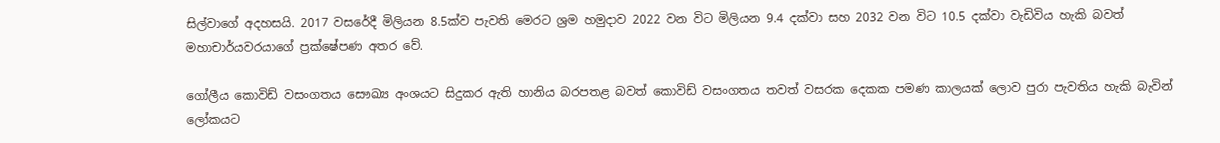සිල්වාගේ අදහසයි. 2017 වසරේදී මිලියන 8.5ක්ව පැවති මෙරට ශ්‍රම හමුදාව 2022 වන විට මිලියන 9.4 දක්වා සහ 2032 වන විට 10.5 දක්වා වැඩිවිය හැකි බවත් මහාචාර්යවරයාගේ ප්‍රක්ෂේපණ අතර වේ.

ගෝලීය කොවිඩ් වසංගතය සෞඛ්‍ය අංශයට සිදුකර ඇති හානිය බරපතළ බවත් කොවිඩ් වසංගතය තවත් වසරක දෙකක පමණ කාලයක් ලොව පුරා පැවතිය හැකි බැවින් ලෝකයට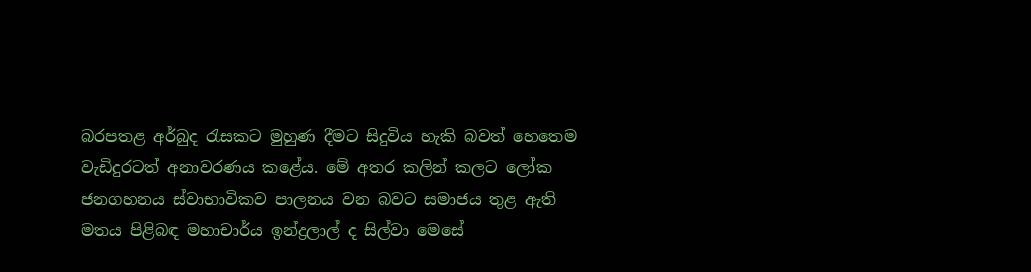බරපතළ අර්බුද රැසකට මුහුණ දීමට සිදුවිය හැකි බවත් හෙතෙම වැඩිදුරටත් අනාවරණය කළේය. මේ අතර කලින් කලට ලෝක ජනගහනය ස්වාභාවිකව පාලනය වන බවට සමාජය තුළ ඇති මතය පිළිබඳ මහාචාර්ය ඉන්ද්‍රලාල් ද සිල්වා මෙසේ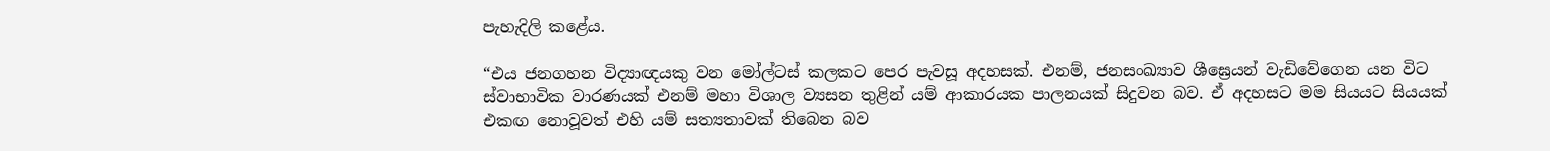පැහැදිලි කළේය.

“එය ජනගහන විද්‍යාඥයකු වන මෝල්ටස් කලකට පෙර පැවසූ අදහසක්. එනම්, ජනසංඛ්‍යාව ශීඝ්‍ර‍ෙයන් වැඩිවේගෙන යන විට ස්වාභාවික වාරණයක් එනම් මහා විශාල ව්‍යසන තුළින් යම් ආකාරයක පාලනයක් සිදුවන බව. ඒ අදහසට මම සියයට සියයක් එකඟ නොවූවත් එහි යම් සත්‍යතාවක් තිබෙන බව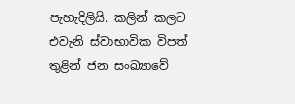පැහැදිලියි. කලින් කලට එවැනි ස්වාභාවික විපත් තුළින් ජන සංඛ්‍යාවේ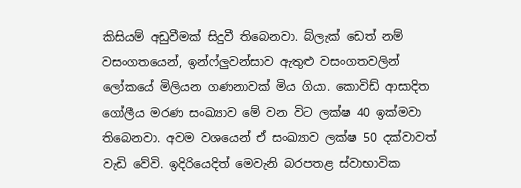කිසියම් අඩුවීමක් සිදුවී තිබෙනවා. බ්ලැක් ඩෙත් නම් වසංගතයෙන්, ඉන්ෆ්ලුවන්සාව ඇතුළු වසංගතවලින් ලෝකයේ මිලියන ගණනාවක් මිය ගියා. කොවිඩ් ආසාදිත ගෝලීය මරණ සංඛ්‍යාව මේ වන විට ලක්ෂ 40 ඉක්මවා තිබෙනවා. අවම වශයෙන් ඒ සංඛ්‍යාව ලක්ෂ 50 දක්වාවත් වැඩි වේවි. ඉදිරියෙදිත් මෙවැනි බරපතළ ස්වාභාවික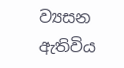ව්‍යසන ඇතිවිය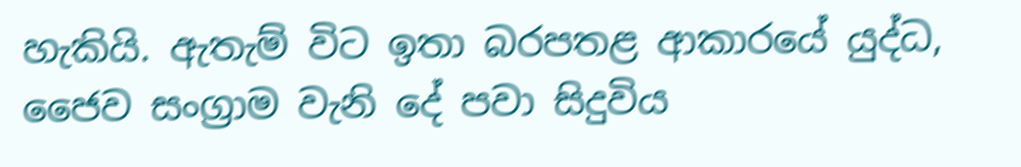හැකියි. ඇතැම් විට ඉතා බරපතළ ආකාරයේ යුද්ධ, ජෛව සංග්‍රාම වැනි දේ පවා සිදුවිය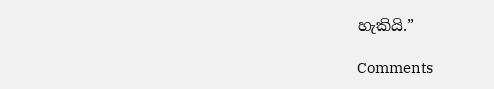හැකියි.”

Comments